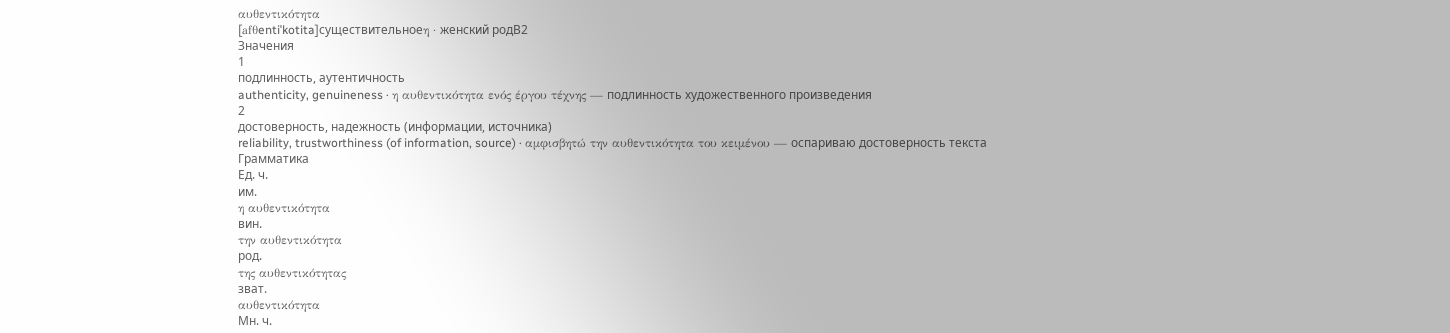αυθεντικότητα
[afθentiˈkotita]существительноеη · женский родB2
Значения
1
подлинность, аутентичность
authenticity, genuineness · η αυθεντικότητα ενός έργου τέχνης — подлинность художественного произведения
2
достоверность, надежность (информации, источника)
reliability, trustworthiness (of information, source) · αμφισβητώ την αυθεντικότητα του κειμένου — оспариваю достоверность текста
Грамматика
Ед. ч.
им.
η αυθεντικότητα
вин.
την αυθεντικότητα
род.
της αυθεντικότητας
зват.
αυθεντικότητα
Мн. ч.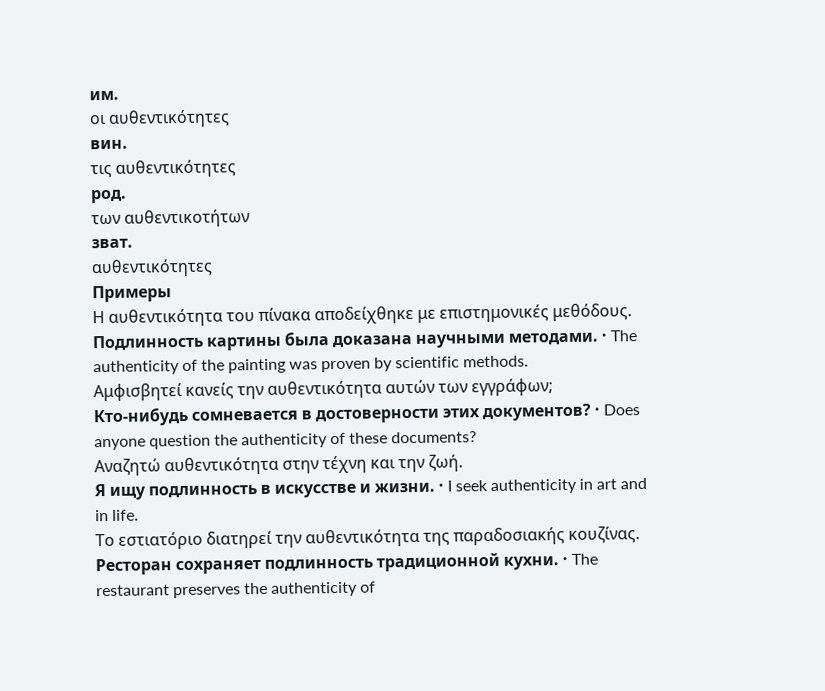им.
οι αυθεντικότητες
вин.
τις αυθεντικότητες
род.
των αυθεντικοτήτων
зват.
αυθεντικότητες
Примеры
Η αυθεντικότητα του πίνακα αποδείχθηκε με επιστημονικές μεθόδους.
Подлинность картины была доказана научными методами. · The authenticity of the painting was proven by scientific methods.
Αμφισβητεί κανείς την αυθεντικότητα αυτών των εγγράφων;
Кто-нибудь сомневается в достоверности этих документов? · Does anyone question the authenticity of these documents?
Αναζητώ αυθεντικότητα στην τέχνη και την ζωή.
Я ищу подлинность в искусстве и жизни. · I seek authenticity in art and in life.
Το εστιατόριο διατηρεί την αυθεντικότητα της παραδοσιακής κουζίνας.
Ресторан сохраняет подлинность традиционной кухни. · The restaurant preserves the authenticity of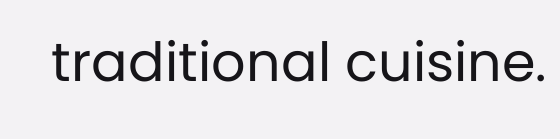traditional cuisine.